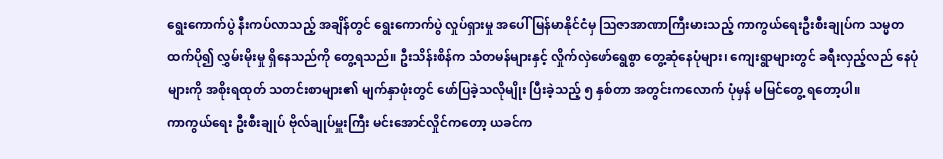ရွေးကောက်ပွဲ နီးကပ်လာသည့် အချိန်တွင် ရွေးကောက်ပွဲ လှုပ်ရှားမှု အပေါ် မြန်မာနိုင်ငံမှ ဩဇာအာဏာကြီးမားသည့် ကာကွယ်ရေးဦးစီးချုပ်က သမ္မတထက်ပို၍ လွှမ်းမိုးမှု ရှိနေသည်ကို တွေ့ရသည်။ ဦးသိန်းစိန်က သံတမန်များနှင့် လှိုက်လှဲဖော်ရွေစွာ တွေ့ဆုံနေပုံများ၊ ကျေးရွာများတွင် ခရီးလှည့်လည် နေပုံများကို အစိုးရထုတ် သတင်းစာများ၏ မျက်နှာဖုံးတွင် ဖော်ပြခဲ့သလိုမျိုး ပြီးခဲ့သည့် ၅ နှစ်တာ အတွင်းကလောက် ပုံမှန် မမြင်တွေ့ ရတော့ပါ။
ကာကွယ်ရေး ဦးစီးချုပ် ဗိုလ်ချုပ်မှူးကြီး မင်းအောင်လှိုင်ကတော့ ယခင်က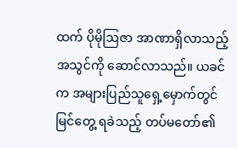ထက် ပိုမိုဩဇာ အာဏာရှိလာသည့် အသွင်ကို ဆောင်လာသည်။ ယခင်က အများပြည်သူရှေ့မှောက်တွင် မြင်တွေ့ ရခဲသည့် တပ်မတော်၏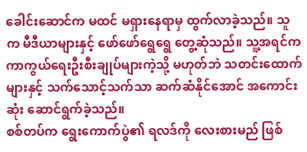ခေါင်းဆောင်က မထင် မရှားနေရာမှ ထွက်လာခဲ့သည်။ သူက မီဒီယာများနှင့် ဖော်ဖော်ရွေရွေ တွေ့ဆုံသည်။ သူ့အရင်က ကာကွယ်ရေးဦးစီးချုပ်များကဲ့သို့ မဟုတ်ဘဲ သတင်းထောက်များနှင့် သက်သောင့်သက်သာ ဆက်ဆံနိုင်အောင် အကောင်းဆုံး ဆောင်ရွက်ခဲ့သည်။
စစ်တပ်က ရွေးကောက်ပွဲ၏ ရလဒ်ကို လေးစားမည် ဖြစ်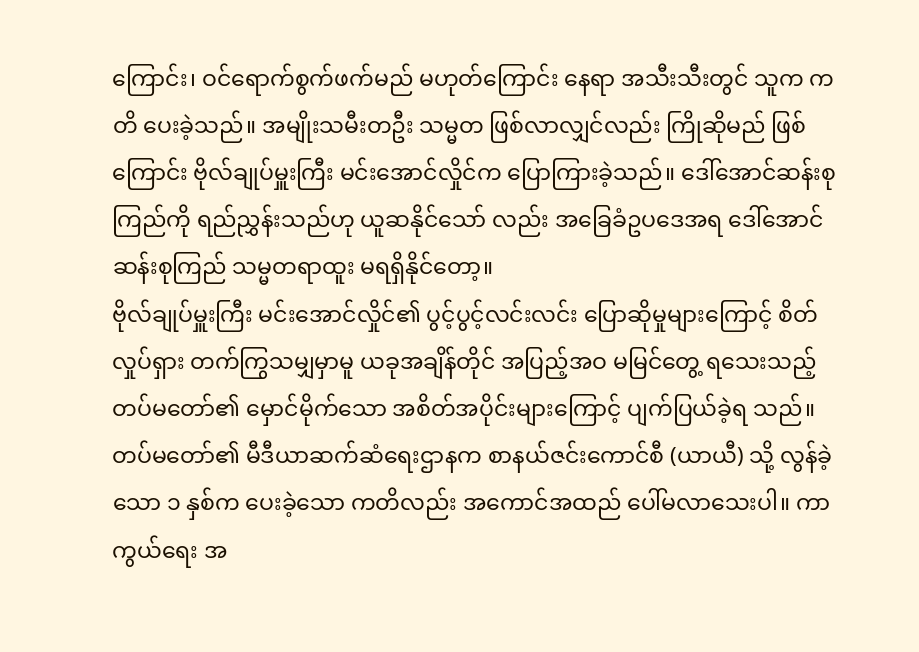ကြောင်း၊ ဝင်ရောက်စွက်ဖက်မည် မဟုတ်ကြောင်း နေရာ အသီးသီးတွင် သူက ကတိ ပေးခဲ့သည်။ အမျိုးသမီးတဦး သမ္မတ ဖြစ်လာလျှင်လည်း ကြိုဆိုမည် ဖြစ်ကြောင်း ဗိုလ်ချုပ်မှူးကြီး မင်းအောင်လှိုင်က ပြောကြားခဲ့သည်။ ဒေါ်အောင်ဆန်းစုကြည်ကို ရည်ညွှန်းသည်ဟု ယူဆနိုင်သော် လည်း အခြေခံဥပဒေအရ ဒေါ်အောင်ဆန်းစုကြည် သမ္မတရာထူး မရရှိနိုင်တော့။
ဗိုလ်ချုပ်မှူးကြီး မင်းအောင်လှိုင်၏ ပွင့်ပွင့်လင်းလင်း ပြောဆိုမှုများကြောင့် စိတ်လှုပ်ရှား တက်ကြွသမျှမှာမူ ယခုအချိန်တိုင် အပြည့်အဝ မမြင်တွေ့ ရသေးသည့် တပ်မတော်၏ မှောင်မိုက်သော အစိတ်အပိုင်းများကြောင့် ပျက်ပြယ်ခဲ့ရ သည်။ တပ်မတော်၏ မီဒီယာဆက်ဆံရေးဌာနက စာနယ်ဇင်းကောင်စီ (ယာယီ) သို့ လွန်ခဲ့သော ၁ နှစ်က ပေးခဲ့သော ကတိလည်း အကောင်အထည် ပေါ်မလာသေးပါ။ ကာကွယ်ရေး အ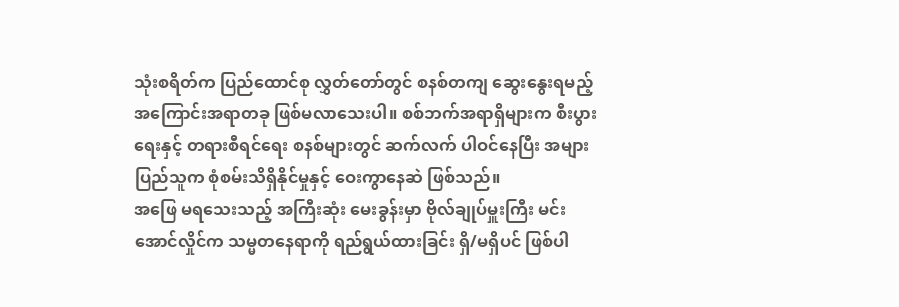သုံးစရိတ်က ပြည်ထောင်စု လွှတ်တော်တွင် စနစ်တကျ ဆွေးနွေးရမည့် အကြောင်းအရာတခု ဖြစ်မလာသေးပါ။ စစ်ဘက်အရာရှိများက စီးပွားရေးနှင့် တရားစီရင်ရေး စနစ်များတွင် ဆက်လက် ပါဝင်နေပြီး အများပြည်သူက စုံစမ်းသိရှိနိုင်မှုနှင့် ဝေးကွာနေဆဲ ဖြစ်သည်။
အဖြေ မရသေးသည့် အကြီးဆုံး မေးခွန်းမှာ ဗိုလ်ချုပ်မှူးကြီး မင်းအောင်လှိုင်က သမ္မတနေရာကို ရည်ရွယ်ထားခြင်း ရှိ/မရှိပင် ဖြစ်ပါ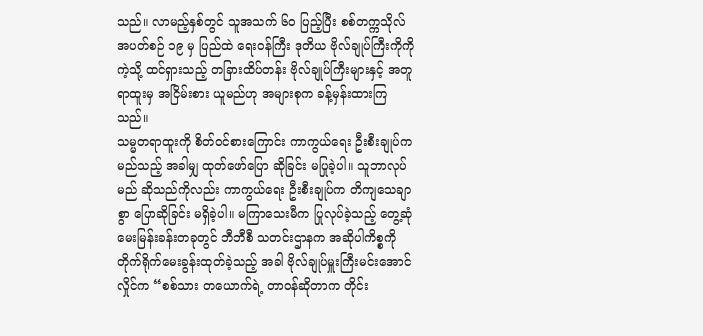သည်။ လာမည့်နှစ်တွင် သူအသက် ၆၀ ပြည့်ပြီး စစ်တက္ကသိုလ် အပတ်စဉ် ၁၉ မှ ပြည်ထဲ ရေးဝန်ကြီး ဒုတိယ ဗိုလ်ချုပ်ကြီးကိုကို ကဲ့သို့ ထင်ရှားသည့် တခြားထိပ်တန်း ဗိုလ်ချုပ်ကြီးများနှင့် အတူ ရာထူးမှ အငြိမ်းစား ယူမည်ဟု အများစုက ခန့်မှန်းထားကြသည်။
သမ္မတရာထူးကို စိတ်ဝင်စားကြောင်း ကာကွယ်ရေး ဦးစီးချုပ်က မည်သည့် အခါမျှ ထုတ်ဖော်ပြော ဆိုခြင်း မပြုခဲ့ပါ။ သူဘာလုပ်မည် ဆိုသည်ကိုလည်း ကာကွယ်ရေး ဦးစီးချုပ်က တိကျသေချာစွာ ပြောဆိုခြင်း မရှိခဲ့ပါ။ မကြာသေးမီက ပြုလုပ်ခဲ့သည့် တွေ့ဆုံမေးမြန်းခန်းတခုတွင် ဘီဘီစီ သတင်းဌာနက အဆိုပါကိစ္စကို တိုက်ရိုက်မေးခွန်းထုတ်ခဲ့သည့် အခါ ဗိုလ်ချုပ်မှူးကြီးမင်းအောင်လှိုင်က “စစ်သား တယောက်ရဲ့ တာဝန်ဆိုတာက တိုင်း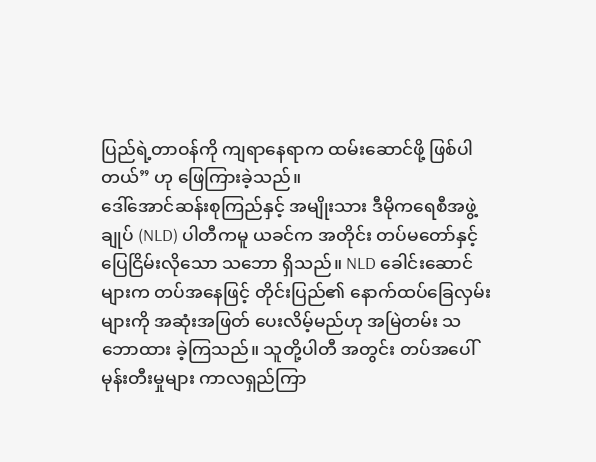ပြည်ရဲ့တာဝန်ကို ကျရာနေရာက ထမ်းဆောင်ဖို့ ဖြစ်ပါတယ်” ဟု ဖြေကြားခဲ့သည်။
ဒေါ်အောင်ဆန်းစုကြည်နှင့် အမျိုးသား ဒီမိုကရေစီအဖွဲ့ချုပ် (NLD) ပါတီကမူ ယခင်က အတိုင်း တပ်မတော်နှင့် ပြေငြိမ်းလိုသော သဘော ရှိသည်။ NLD ခေါင်းဆောင်များက တပ်အနေဖြင့် တိုင်းပြည်၏ နောက်ထပ်ခြေလှမ်းများကို အဆုံးအဖြတ် ပေးလိမ့်မည်ဟု အမြဲတမ်း သဘောထား ခဲ့ကြသည်။ သူတို့ပါတီ အတွင်း တပ်အပေါ် မုန်းတီးမှုများ ကာလရှည်ကြာ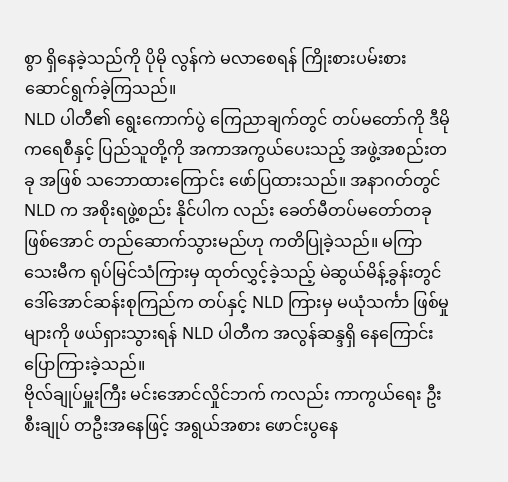စွာ ရှိနေခဲ့သည်ကို ပိုမို လွန်ကဲ မလာစေရန် ကြိုးစားပမ်းစား ဆောင်ရွက်ခဲ့ကြသည်။
NLD ပါတီ၏ ရွေးကောက်ပွဲ ကြေညာချက်တွင် တပ်မတော်ကို ဒီမိုကရေစီနှင့် ပြည်သူတို့ကို အကာအကွယ်ပေးသည့် အဖွဲ့အစည်းတခု အဖြစ် သဘောထားကြောင်း ဖော်ပြထားသည်။ အနာဂတ်တွင် NLD က အစိုးရဖွဲ့စည်း နိုင်ပါက လည်း ခေတ်မီတပ်မတော်တခု ဖြစ်အောင် တည်ဆောက်သွားမည်ဟု ကတိပြုခဲ့သည်။ မကြာသေးမီက ရုပ်မြင်သံကြားမှ ထုတ်လွှင့်ခဲ့သည့် မဲဆွယ်မိန့်ခွန်းတွင် ဒေါ်အောင်ဆန်းစုကြည်က တပ်နှင့် NLD ကြားမှ မယုံသင်္ကာ ဖြစ်မှုများကို ဖယ်ရှားသွားရန် NLD ပါတီက အလွန်ဆန္ဒရှိ နေကြောင်း ပြောကြားခဲ့သည်။
ဗိုလ်ချုပ်မှူးကြီး မင်းအောင်လှိုင်ဘက် ကလည်း ကာကွယ်ရေး ဦးစီးချုပ် တဦးအနေဖြင့် အရွယ်အစား ဖောင်းပွနေ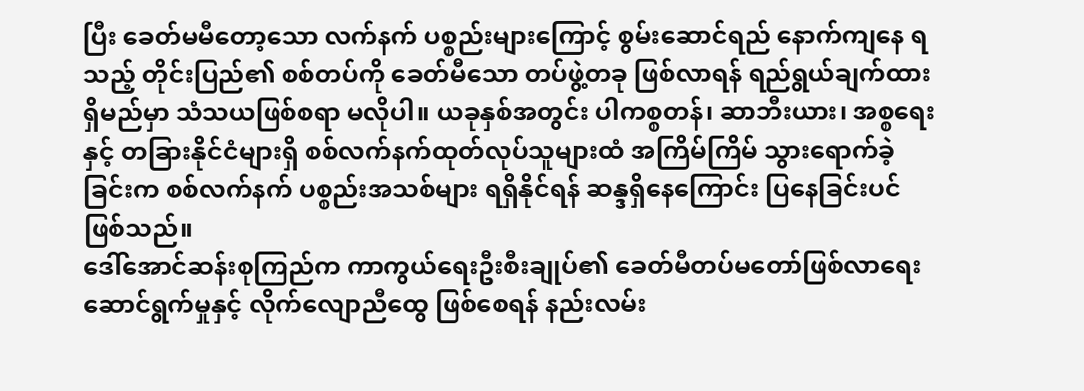ပြီး ခေတ်မမီတော့သော လက်နက် ပစ္စည်းများကြောင့် စွမ်းဆောင်ရည် နောက်ကျနေ ရသည့် တိုင်းပြည်၏ စစ်တပ်ကို ခေတ်မီသော တပ်ဖွဲ့တခု ဖြစ်လာရန် ရည်ရွယ်ချက်ထားရှိမည်မှာ သံသယဖြစ်စရာ မလိုပါ။ ယခုနှစ်အတွင်း ပါကစ္စတန်၊ ဆာဘီးယား၊ အစ္စရေးနှင့် တခြားနိုင်ငံများရှိ စစ်လက်နက်ထုတ်လုပ်သူများထံ အကြိမ်ကြိမ် သွားရောက်ခဲ့ခြင်းက စစ်လက်နက် ပစ္စည်းအသစ်များ ရရှိနိုင်ရန် ဆန္ဒရှိနေကြောင်း ပြနေခြင်းပင် ဖြစ်သည်။
ဒေါ်အောင်ဆန်းစုကြည်က ကာကွယ်ရေးဦးစီးချုပ်၏ ခေတ်မီတပ်မတော်ဖြစ်လာရေး ဆောင်ရွက်မှုနှင့် လိုက်လျောညီထွေ ဖြစ်စေရန် နည်းလမ်း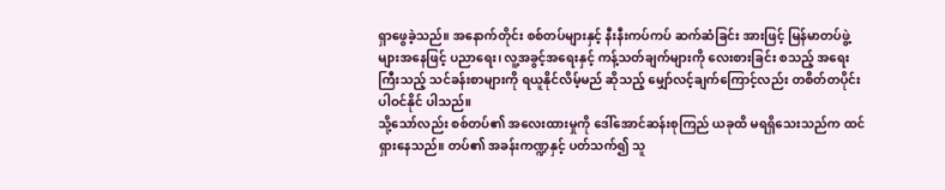ရှာဖွေခဲ့သည်။ အနောက်တိုင်း စစ်တပ်များနှင့် နီးနီးကပ်ကပ် ဆက်ဆံခြင်း အားဖြင့် မြန်မာတပ်ဖွဲ့များအနေဖြင့် ပညာရေး၊ လူ့အခွင့်အရေးနှင့် ကန့်သတ်ချက်များကို လေးစားခြင်း စသည့် အရေးကြီးသည့် သင်ခန်းစာများကို ရယူနိုင်လိမ့်မည် ဆိုသည့် မျှော်လင့်ချက်ကြောင့်လည်း တစိတ်တပိုင်း ပါဝင်နိုင် ပါသည်။
သို့သော်လည်း စစ်တပ်၏ အလေးထားမှုကို ဒေါ်အောင်ဆန်းစုကြည် ယခုထိ မရရှိသေးသည်က ထင်ရှားနေသည်။ တပ်၏ အခန်းကဏ္ဍနှင့် ပတ်သက်၍ သူ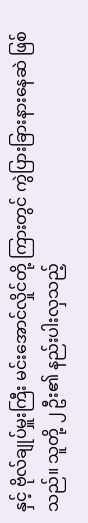နှင့် ဗိုလ်ချုပ်မှူးကြီး မင်းအောင်လှိုင်တို့ ကြားတွင် ကွဲပြားခြားနားနေဆဲ ဖြစ်သည်။ သူတို့ ၂ ဦး၏ နည်းပါးလှသည့်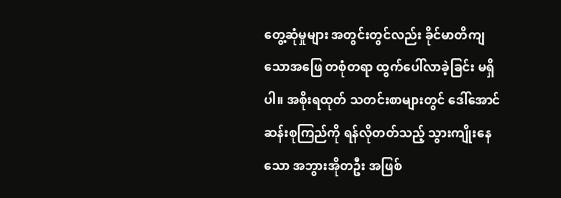တွေ့ဆုံမှုများ အတွင်းတွင်လည်း ခိုင်မာတိကျသောအဖြေ တစုံတရာ ထွက်ပေါ်လာခဲ့ခြင်း မရှိပါ။ အစိုးရထုတ် သတင်းစာများတွင် ဒေါ်အောင်ဆန်းစုကြည်ကို ရန်လိုတတ်သည့် သွားကျိုးနေသော အဘွားအိုတဦး အဖြစ်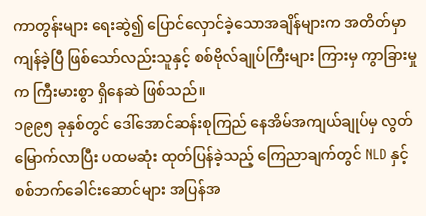ကာတွန်းများ ရေးဆွဲ၍ ပြောင်လှောင်ခဲ့သောအချိန်များက အတိတ်မှာ ကျန်ခဲ့ပြီ ဖြစ်သော်လည်းသူနှင့် စစ်ဗိုလ်ချုပ်ကြီးများ ကြားမှ ကွာခြားမှုက ကြီးမားစွာ ရှိနေဆဲ ဖြစ်သည်။
၁၉၉၅ ခုနှစ်တွင် ဒေါ်အောင်ဆန်းစုကြည် နေအိမ်အကျယ်ချုပ်မှ လွတ်မြောက်လာပြီး ပထမဆုံး ထုတ်ပြန်ခဲ့သည့် ကြေညာချက်တွင် NLD နှင့် စစ်ဘက်ခေါင်းဆောင်များ အပြန်အ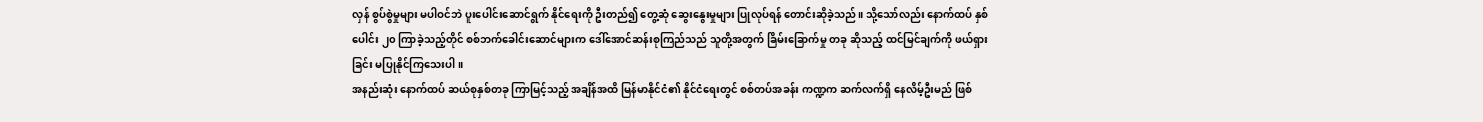လှန် စွပ်စွဲမှုများ မပါဝင်ဘဲ ပူးပေါင်းဆောင်ရွက် နိုင်ရေးကို ဦးတည်၍ တွေ့ဆုံ ဆွေးနွေးမှုများ ပြုလုပ်ရန် တောင်းဆိုခဲ့သည်။ သို့သော်လည်း နောက်ထပ် နှစ်ပေါင်း ၂၀ ကြာခဲ့သည့်တိုင် စစ်ဘက်ခေါင်းဆောင်များက ဒေါ်အောင်ဆန်းစုကြည်သည် သူတို့အတွက် ခြိမ်းခြောက်မှု တခု ဆိုသည့် ထင်မြင်ချက်ကို ဖယ်ရှားခြင်း မပြုနိုင်ကြသေးပါ။
အနည်းဆုံး နောက်ထပ် ဆယ်စုနှစ်တခု ကြာမြင့်သည့် အချိန်အထိ မြန်မာနိုင်ငံ၏ နိုင်ငံရေးတွင် စစ်တပ်အခန်း ကဏ္ဍက ဆက်လက်ရှိ နေလိမ့်ဦးမည် ဖြစ်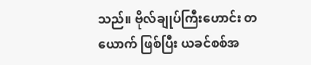သည်။ ဗိုလ်ချုပ်ကြီးဟောင်း တယောက် ဖြစ်ပြီး ယခင်စစ်အ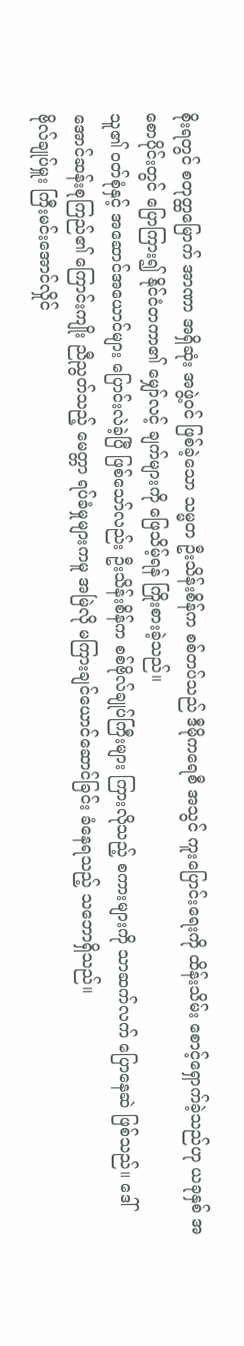စိုးရတွင် စတုတ္ထမြောက် အာဏာ အရှိဆုံး အဖွဲ့ဝင် ဖြစ်ခဲ့သော သမ္မတ ဦးသိန်းစိန်က စစ်တပ်သည် ဒီမိုကရေစီ အသွင် ကူးပြောင်းရေးကို ထိန်းသိမ်း စောင့်ရှောက်ခဲ့သည်ဟု ယခုနှစ် အစောပိုင်းတွင် ပြောကြား၍ နိုင်ငံတကာ၏ မျှော်လင့် ချက်များကို ဖြေသိမ့်ရန် ကြိုးစားခဲ့သည်။
သူ၏ ဝတ်စုံနှင့် အဆောင်အယောင်များ ပြောင်းလဲခဲ့ပြီ ဖြစ်သော်လည်း ဦးသိန်းစိန်က စစ်ဗိုလ်ချုပ်ကြီးများ ကြားလိုသည့် စကားများကို သာဆက်လက် ပြောနေဆဲ ဖြစ်သည်။ ဒေါ်အောင်ဆန်းစုကြည်၏ ကြောင်းကျိုး ညီညွတ်သည့် မေတ္တာ ရပ်ခံမှုများကမူ အမြဲလို မကြားချင်ယောင်ဆောင်ခြင်း ခံနေရသည့် သဘောရှိသည်။
ဗိုလ်ချုပ်မှူး ကြီးမင်းအောင်လှိုင်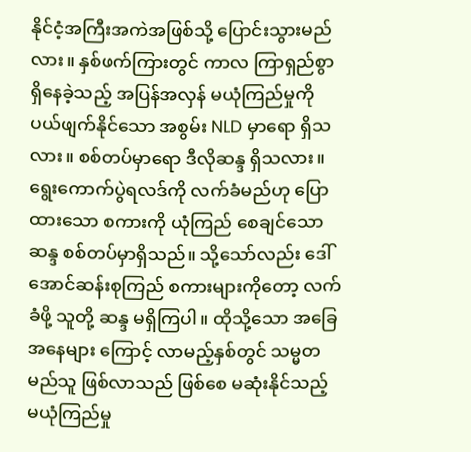နိုင်ငံ့အကြီးအကဲအဖြစ်သို့ ပြောင်းသွားမည်လား။ နှစ်ဖက်ကြားတွင် ကာလ ကြာရှည်စွာ ရှိနေခဲ့သည့် အပြန်အလှန် မယုံကြည်မှုကို ပယ်ဖျက်နိုင်သော အစွမ်း NLD မှာရော ရှိသလား။ စစ်တပ်မှာရော ဒီလိုဆန္ဒ ရှိသလား။ ရွေးကောက်ပွဲရလဒ်ကို လက်ခံမည်ဟု ပြောထားသော စကားကို ယုံကြည် စေချင်သော ဆန္ဒ စစ်တပ်မှာရှိသည်။ သို့သော်လည်း ဒေါ်အောင်ဆန်းစုကြည် စကားများကိုတော့ လက်ခံဖို့ သူတို့ ဆန္ဒ မရှိကြပါ။ ထိုသို့သော အခြေအနေများ ကြောင့် လာမည့်နှစ်တွင် သမ္မတ မည်သူ ဖြစ်လာသည် ဖြစ်စေ မဆုံးနိုင်သည့် မယုံကြည်မှု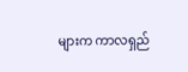များက ကာလရှည်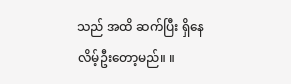သည် အထိ ဆက်ပြီး ရှိနေလိမ့်ဦးတော့မည်။ ။